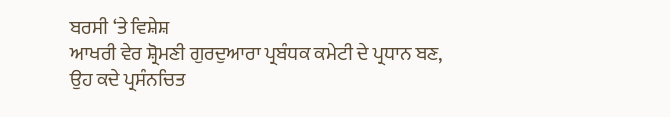ਬਰਸੀ ‘ਤੇ ਵਿਸ਼ੇਸ਼
ਆਖਰੀ ਵੇਰ ਸ਼੍ਰੋਮਣੀ ਗੁਰਦੁਆਰਾ ਪ੍ਰਬੰਧਕ ਕਮੇਟੀ ਦੇ ਪ੍ਰਧਾਨ ਬਣ, ਉਹ ਕਦੇ ਪ੍ਰਸੰਨਚਿਤ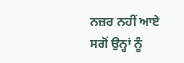ਨਜ਼ਰ ਨਹੀਂ ਆਏ ਸਗੋਂ ਉਨ੍ਹਾਂ ਨੂੰ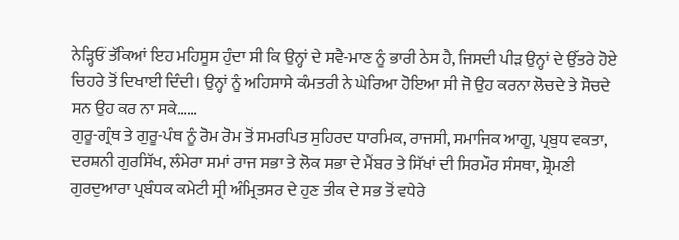ਨੇੜ੍ਹਿਓਂ ਤੱਕਿਆਂ ਇਹ ਮਹਿਸੂਸ ਹੁੰਦਾ ਸੀ ਕਿ ਉਨ੍ਹਾਂ ਦੇ ਸਵੈ-ਮਾਣ ਨੂੰ ਭਾਰੀ ਠੇਸ ਹੈ, ਜਿਸਦੀ ਪੀੜ ਉਨ੍ਹਾਂ ਦੇ ਉੱਤਰੇ ਹੋਏ ਚਿਹਰੇ ਤੋਂ ਦਿਖਾਈ ਦਿੰਦੀ। ਉਨ੍ਹਾਂ ਨੂੰ ਅਹਿਸਾਸੇ ਕੰਮਤਰੀ ਨੇ ਘੇਰਿਆ ਹੋਇਆ ਸੀ ਜੋ ਉਹ ਕਰਨਾ ਲੋਚਦੇ ਤੇ ਸੋਚਦੇ ਸਨ ਉਹ ਕਰ ਨਾ ਸਕੇ……
ਗੁਰੂ-ਗ੍ਰੰਥ ਤੇ ਗੁਰੂ-ਪੰਥ ਨੂੰ ਰੋਮ ਰੋਮ ਤੋਂ ਸਮਰਪਿਤ ਸੁਹਿਰਦ ਧਾਰਮਿਕ, ਰਾਜਸੀ, ਸਮਾਜਿਕ ਆਗੂ, ਪ੍ਰਬੁਧ ਵਕਤਾ, ਦਰਸ਼ਨੀ ਗੁਰਸਿੱਖ, ਲੰਮੇਰਾ ਸਮਾਂ ਰਾਜ ਸਭਾ ਤੇ ਲੋਕ ਸਭਾ ਦੇ ਮੈਂਬਰ ਤੇ ਸਿੱਖਾਂ ਦੀ ਸਿਰਮੌਰ ਸੰਸਥਾ, ਸ਼੍ਰੋਮਣੀ ਗੁਰਦੁਆਰਾ ਪ੍ਰਬੰਧਕ ਕਮੇਟੀ ਸ੍ਰੀ ਅੰਮ੍ਰਿਤਸਰ ਦੇ ਹੁਣ ਤੀਕ ਦੇ ਸਭ ਤੋਂ ਵਧੇਰੇ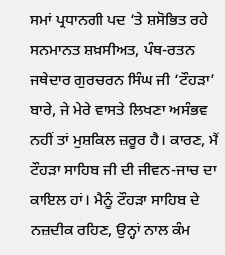ਸਮਾਂ ਪ੍ਰਧਾਨਗੀ ਪਦ ‘ਤੇ ਸ਼ਸੋਭਿਤ ਰਹੇ ਸਨਮਾਨਤ ਸ਼ਖ਼ਸੀਅਤ, ਪੰਥ-ਰਤਨ ਜਥੇਦਾਰ ਗੁਰਚਰਨ ਸਿੰਘ ਜੀ ‘ਟੌਹੜਾ’ ਬਾਰੇ, ਜੇ ਮੇਰੇ ਵਾਸਤੇ ਲਿਖਣਾ ਅਸੰਭਵ ਨਹੀਂ ਤਾਂ ਮੁਸ਼ਕਿਲ ਜ਼ਰੂਰ ਹੈ। ਕਾਰਣ, ਮੈਂ ਟੌਹੜਾ ਸਾਹਿਬ ਜੀ ਦੀ ਜੀਵਨ-ਜਾਚ ਦਾ ਕਾਇਲ ਹਾਂ। ਮੈਨੂੰ ਟੌਹੜਾ ਸਾਹਿਬ ਦੇ ਨਜ਼ਦੀਕ ਰਹਿਣ, ਉਨ੍ਹਾਂ ਨਾਲ ਕੰਮ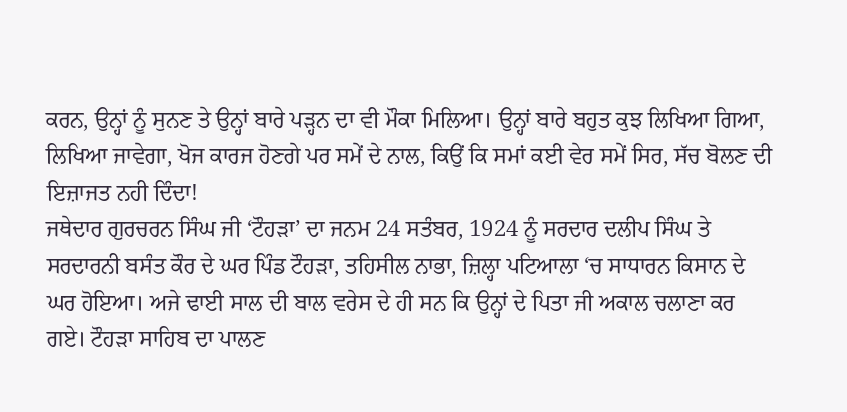ਕਰਨ, ਉਨ੍ਹਾਂ ਨੂੰ ਸੁਨਣ ਤੇ ਉਨ੍ਹਾਂ ਬਾਰੇ ਪੜ੍ਹਨ ਦਾ ਵੀ ਮੌਕਾ ਮਿਲਿਆ। ਉਨ੍ਹਾਂ ਬਾਰੇ ਬਹੁਤ ਕੁਝ ਲਿਖਿਆ ਗਿਆ, ਲਿਖਿਆ ਜਾਵੇਗਾ, ਖੋਜ ਕਾਰਜ ਹੋਣਗੇ ਪਰ ਸਮੇਂ ਦੇ ਨਾਲ, ਕਿਉਂ ਕਿ ਸਮਾਂ ਕਈ ਵੇਰ ਸਮੇਂ ਸਿਰ, ਸੱਚ ਬੋਲਣ ਦੀ ਇਜ਼ਾਜਤ ਨਹੀ ਦਿੰਦਾ!
ਜਥੇਦਾਰ ਗੁਰਚਰਨ ਸਿੰਘ ਜੀ ‘ਟੌਹੜਾ’ ਦਾ ਜਨਮ 24 ਸਤੰਬਰ, 1924 ਨੂੰ ਸਰਦਾਰ ਦਲੀਪ ਸਿੰਘ ਤੇ ਸਰਦਾਰਨੀ ਬਸੰਤ ਕੌਰ ਦੇ ਘਰ ਪਿੰਡ ਟੌਹੜਾ, ਤਹਿਸੀਲ ਨਾਭਾ, ਜ਼ਿਲ੍ਹਾ ਪਟਿਆਲਾ ‘ਚ ਸਾਧਾਰਨ ਕਿਸਾਨ ਦੇ ਘਰ ਹੋਇਆ। ਅਜੇ ਢਾਈ ਸਾਲ ਦੀ ਬਾਲ ਵਰੇਸ ਦੇ ਹੀ ਸਨ ਕਿ ਉਨ੍ਹਾਂ ਦੇ ਪਿਤਾ ਜੀ ਅਕਾਲ ਚਲਾਣਾ ਕਰ ਗਏ। ਟੌਹੜਾ ਸਾਹਿਬ ਦਾ ਪਾਲਣ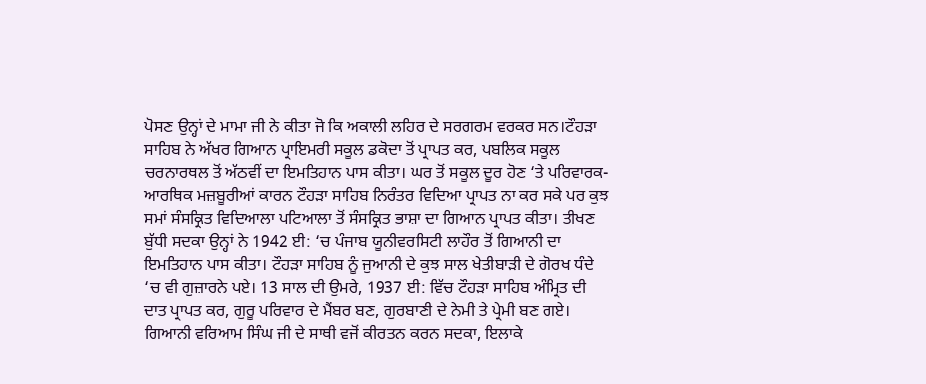ਪੋਸਣ ਉਨ੍ਹਾਂ ਦੇ ਮਾਮਾ ਜੀ ਨੇ ਕੀਤਾ ਜੋ ਕਿ ਅਕਾਲੀ ਲਹਿਰ ਦੇ ਸਰਗਰਮ ਵਰਕਰ ਸਨ।ਟੌਹੜਾ ਸਾਹਿਬ ਨੇ ਅੱਖਰ ਗਿਆਨ ਪ੍ਰਾਇਮਰੀ ਸਕੂਲ ਡਕੋਦਾ ਤੋਂ ਪ੍ਰਾਪਤ ਕਰ, ਪਬਲਿਕ ਸਕੂਲ ਚਰਨਾਰਥਲ ਤੋਂ ਅੱਠਵੀਂ ਦਾ ਇਮਤਿਹਾਨ ਪਾਸ ਕੀਤਾ। ਘਰ ਤੋਂ ਸਕੂਲ ਦੂਰ ਹੋਣ ‘ਤੇ ਪਰਿਵਾਰਕ- ਆਰਥਿਕ ਮਜ਼ਬੂਰੀਆਂ ਕਾਰਨ ਟੌਹੜਾ ਸਾਹਿਬ ਨਿਰੰਤਰ ਵਿਦਿਆ ਪ੍ਰਾਪਤ ਨਾ ਕਰ ਸਕੇ ਪਰ ਕੁਝ ਸਮਾਂ ਸੰਸਕ੍ਰਿਤ ਵਿਦਿਆਲਾ ਪਟਿਆਲਾ ਤੋਂ ਸੰਸਕ੍ਰਿਤ ਭਾਸ਼ਾ ਦਾ ਗਿਆਨ ਪ੍ਰਾਪਤ ਕੀਤਾ। ਤੀਖਣ ਬੁੱਧੀ ਸਦਕਾ ਉਨ੍ਹਾਂ ਨੇ 1942 ਈ: ‘ਚ ਪੰਜਾਬ ਯੂਨੀਵਰਸਿਟੀ ਲਾਹੌਰ ਤੋਂ ਗਿਆਨੀ ਦਾ ਇਮਤਿਹਾਨ ਪਾਸ ਕੀਤਾ। ਟੌਹੜਾ ਸਾਹਿਬ ਨੂੰ ਜੁਆਨੀ ਦੇ ਕੁਝ ਸਾਲ ਖੇਤੀਬਾੜੀ ਦੇ ਗੋਰਖ ਧੰਦੇ ‘ਚ ਵੀ ਗੁਜ਼ਾਰਨੇ ਪਏ। 13 ਸਾਲ ਦੀ ਉਮਰੇ, 1937 ਈ: ਵਿੱਚ ਟੌਹੜਾ ਸਾਹਿਬ ਅੰਮ੍ਰਿਤ ਦੀ ਦਾਤ ਪ੍ਰਾਪਤ ਕਰ, ਗੁਰੂ ਪਰਿਵਾਰ ਦੇ ਮੈਂਬਰ ਬਣ, ਗੁਰਬਾਣੀ ਦੇ ਨੇਮੀ ਤੇ ਪ੍ਰੇਮੀ ਬਣ ਗਏ। ਗਿਆਨੀ ਵਰਿਆਮ ਸਿੰਘ ਜੀ ਦੇ ਸਾਥੀ ਵਜੋਂ ਕੀਰਤਨ ਕਰਨ ਸਦਕਾ, ਇਲਾਕੇ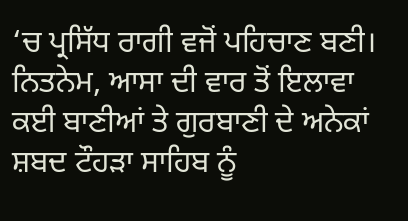‘ਚ ਪ੍ਰਸਿੱਧ ਰਾਗੀ ਵਜੋਂ ਪਹਿਚਾਣ ਬਣੀ।
ਨਿਤਨੇਮ, ਆਸਾ ਦੀ ਵਾਰ ਤੋਂ ਇਲਾਵਾ ਕਈ ਬਾਣੀਆਂ ਤੇ ਗੁਰਬਾਣੀ ਦੇ ਅਨੇਕਾਂ ਸ਼ਬਦ ਟੌਹੜਾ ਸਾਹਿਬ ਨੂੰ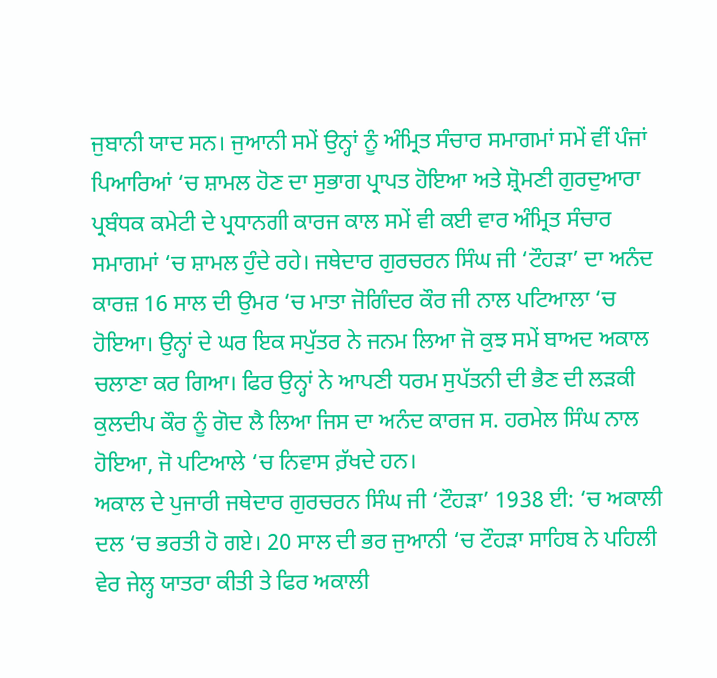ਜੁਬਾਨੀ ਯਾਦ ਸਨ। ਜੁਆਨੀ ਸਮੇਂ ਉਨ੍ਹਾਂ ਨੂੰ ਅੰਮ੍ਰਿਤ ਸੰਚਾਰ ਸਮਾਗਮਾਂ ਸਮੇਂ ਵੀਂ ਪੰਜਾਂ ਪਿਆਰਿਆਂ ‘ਚ ਸ਼ਾਮਲ ਹੋਣ ਦਾ ਸੁਭਾਗ ਪ੍ਰਾਪਤ ਹੋਇਆ ਅਤੇ ਸ਼੍ਰੋਮਣੀ ਗੁਰਦੁਆਰਾ ਪ੍ਰਬੰਧਕ ਕਮੇਟੀ ਦੇ ਪ੍ਰਧਾਨਗੀ ਕਾਰਜ ਕਾਲ ਸਮੇਂ ਵੀ ਕਈ ਵਾਰ ਅੰਮ੍ਰਿਤ ਸੰਚਾਰ ਸਮਾਗਮਾਂ ‘ਚ ਸ਼ਾਮਲ ਹੁੰਦੇ ਰਹੇ। ਜਥੇਦਾਰ ਗੁਰਚਰਨ ਸਿੰਘ ਜੀ ‘ਟੌਹੜਾ’ ਦਾ ਅਨੰਦ ਕਾਰਜ਼ 16 ਸਾਲ ਦੀ ਉਮਰ ‘ਚ ਮਾਤਾ ਜੋਗਿੰਦਰ ਕੌਰ ਜੀ ਨਾਲ ਪਟਿਆਲਾ ‘ਚ ਹੋਇਆ। ਉਨ੍ਹਾਂ ਦੇ ਘਰ ਇਕ ਸਪੁੱਤਰ ਨੇ ਜਨਮ ਲਿਆ ਜੋ ਕੁਝ ਸਮੇਂ ਬਾਅਦ ਅਕਾਲ ਚਲਾਣਾ ਕਰ ਗਿਆ। ਫਿਰ ਉਨ੍ਹਾਂ ਨੇ ਆਪਣੀ ਧਰਮ ਸੁਪੱਤਨੀ ਦੀ ਭੈਣ ਦੀ ਲੜਕੀ ਕੁਲਦੀਪ ਕੌਰ ਨੂੰ ਗੋਦ ਲੈ ਲਿਆ ਜਿਸ ਦਾ ਅਨੰਦ ਕਾਰਜ ਸ. ਹਰਮੇਲ ਸਿੰਘ ਨਾਲ ਹੋਇਆ, ਜੋ ਪਟਿਆਲੇ ‘ਚ ਨਿਵਾਸ ਰ਼ੱਖਦੇ ਹਨ।
ਅਕਾਲ ਦੇ ਪੁਜਾਰੀ ਜਥੇਦਾਰ ਗੁਰਚਰਨ ਸਿੰਘ ਜੀ ‘ਟੌਹੜਾ’ 1938 ਈ: ‘ਚ ਅਕਾਲੀ ਦਲ ‘ਚ ਭਰਤੀ ਹੋ ਗਏ। 20 ਸਾਲ ਦੀ ਭਰ ਜੁਆਨੀ ‘ਚ ਟੌਹੜਾ ਸਾਹਿਬ ਨੇ ਪਹਿਲੀ ਵੇਰ ਜੇਲ੍ਹ ਯਾਤਰਾ ਕੀਤੀ ਤੇ ਫਿਰ ਅਕਾਲੀ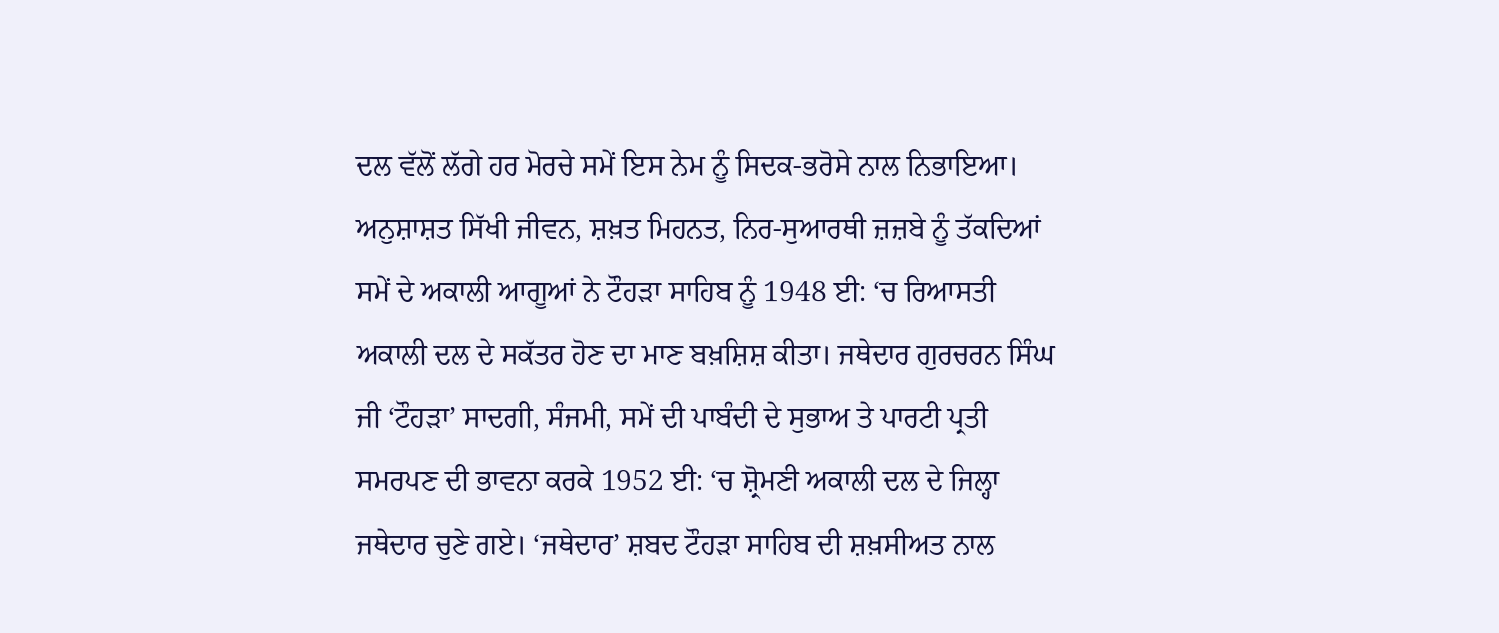ਦਲ ਵੱਲੋਂ ਲੱਗੇ ਹਰ ਮੋਰਚੇ ਸਮੇਂ ਇਸ ਨੇਮ ਨੂੰ ਸਿਦਕ-ਭਰੋਸੇ ਨਾਲ ਨਿਭਾਇਆ। ਅਨੁਸ਼ਾਸ਼ਤ ਸਿੱਖੀ ਜੀਵਨ, ਸ਼ਖ਼ਤ ਮਿਹਨਤ, ਨਿਰ-ਸੁਆਰਥੀ ਜ਼ਜ਼ਬੇ ਨੂੰ ਤੱਕਦਿਆਂ ਸਮੇਂ ਦੇ ਅਕਾਲੀ ਆਗੂਆਂ ਨੇ ਟੌਹੜਾ ਸਾਹਿਬ ਨੂੰ 1948 ਈ: ‘ਚ ਰਿਆਸਤੀ ਅਕਾਲੀ ਦਲ ਦੇ ਸਕੱਤਰ ਹੋਣ ਦਾ ਮਾਣ ਬਖ਼ਸ਼ਿਸ਼ ਕੀਤਾ। ਜਥੇਦਾਰ ਗੁਰਚਰਨ ਸਿੰਘ ਜੀ ‘ਟੌਹੜਾ’ ਸਾਦਗੀ, ਸੰਜਮੀ, ਸਮੇਂ ਦੀ ਪਾਬੰਦੀ ਦੇ ਸੁਭਾਅ ਤੇ ਪਾਰਟੀ ਪ੍ਰਤੀ ਸਮਰਪਣ ਦੀ ਭਾਵਨਾ ਕਰਕੇ 1952 ਈ: ‘ਚ ਸ਼੍ਰੋਮਣੀ ਅਕਾਲੀ ਦਲ ਦੇ ਜਿਲ੍ਹਾ ਜਥੇਦਾਰ ਚੁਣੇ ਗਏ। ‘ਜਥੇਦਾਰ’ ਸ਼ਬਦ ਟੌਹੜਾ ਸਾਹਿਬ ਦੀ ਸ਼ਖ਼ਸੀਅਤ ਨਾਲ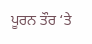ਪੂਰਨ ਤੌਰ ‘ਤੇ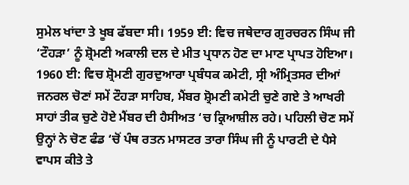ਸੁਮੇਲ ਖਾਂਦਾ ਤੇ ਖੂਬ ਫੱਬਦਾ ਸੀ। 1959 ਈ: ਵਿਚ ਜਥੇਦਾਰ ਗੁਰਚਰਨ ਸਿੰਘ ਜੀ ‘ਟੌਹੜਾ’ ਨੂੰ ਸ਼੍ਰੋਮਣੀ ਅਕਾਲੀ ਦਲ ਦੇ ਮੀਤ ਪ੍ਰਧਾਨ ਹੋਣ ਦਾ ਮਾਣ ਪ੍ਰਾਪਤ ਹੋਇਆ।
1960 ਈ: ਵਿਚ ਸ਼੍ਰੋਮਣੀ ਗੁਰਦੁਆਰਾ ਪ੍ਰਬੰਧਕ ਕਮੇਟੀ, ਸ੍ਰੀ ਅੰਮ੍ਰਿਤਸਰ ਦੀਆਂ ਜਨਰਲ ਚੋਣਾਂ ਸਮੇਂ ਟੌਹੜਾ ਸਾਹਿਬ, ਮੈਂਬਰ ਸ਼੍ਰੋਮਣੀ ਕਮੇਟੀ ਚੁਣੇ ਗਏ ਤੇ ਆਖਰੀ ਸਾਹਾਂ ਤੀਕ ਚੁਣੇ ਹੋਏ ਮੈਂਬਰ ਦੀ ਹੈਸੀਅਤ ‘ਚ ਕ੍ਰਿਆਸ਼ੀਲ ਰਹੇ। ਪਹਿਲੀ ਚੋਣ ਸਮੇਂ ਉਨ੍ਹਾਂ ਨੇ ਚੋਣ ਫੰਡ ‘ਚੋਂ ਪੰਥ ਰਤਨ ਮਾਸਟਰ ਤਾਰਾ ਸਿੰਘ ਜੀ ਨੂੰ ਪਾਰਟੀ ਦੇ ਪੈਸੇ ਵਾਪਸ ਕੀਤੇ ਤੇ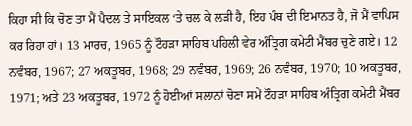ਕਿਹਾ ਸੀ ਕਿ ਚੋਣ ਤਾ ਮੈਂ ਪੈਦਲ ਤੇ ਸਾਇਕਲ ‘ਤੇ ਚਲ ਕੇ ਲੜੀ ਹੈ, ਇਹ ਪੰਥ ਦੀ ਇਮਾਨਤ ਹੈ, ਜੋ ਮੈਂ ਵਾਪਿਸ ਕਰ ਰਿਹਾ ਹਾਂ। 13 ਮਾਰਚ, 1965 ਨੂੰ ਟੌਹੜਾ ਸਾਹਿਬ ਪਹਿਲੀ ਵੇਰ ਅੰਤ੍ਰਿਗ ਕਮੇਟੀ ਮੈਂਬਰ ਚੁਣੇ ਗਏ। 12 ਨਵੰਬਰ, 1967; 27 ਅਕਤੂਬਰ, 1968; 29 ਨਵੰਬਰ, 1969; 26 ਨਵੰਬਰ, 1970; 10 ਅਕਤੂਬਰ, 1971; ਅਤੇ 23 ਅਕਤੂਬਰ, 1972 ਨੂੰ ਹੋਈਆਂ ਸਲਾਨਾਂ ਚੋਣਾ ਸਮੇਂ ਟੌਹੜਾ ਸਾਹਿਬ ਅੰਤ੍ਰਿਗ ਕਮੇਟੀ ਮੈਂਬਰ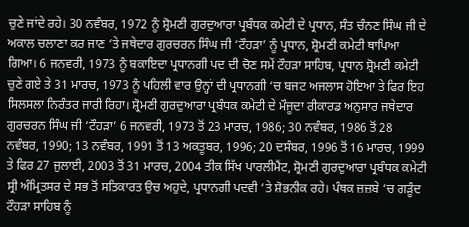ਚੁਣੇ ਜਾਂਦੇ ਰਹੇ। 30 ਨਵੰਬਰ, 1972 ਨੂੰ ਸ਼੍ਰੋਮਣੀ ਗੁਰਦੁਆਰਾ ਪ੍ਰਬੰਧਕ ਕਮੇਟੀ ਦੇ ਪ੍ਰਧਾਨ, ਸੰਤ ਚੰਨਣ ਸਿੰਘ ਜੀ ਦੇ ਅਕਾਲ ਚਲਾਣਾ ਕਰ ਜਾਣ ‘ਤੇ ਜਥੇਦਾਰ ਗੁਰਚਰਨ ਸਿੰਘ ਜੀ ‘ਟੌਹੜਾ’ ਨੂੰ ਪ੍ਰਧਾਨ, ਸ਼੍ਰੋਮਣੀ ਕਮੇਟੀ ਥਾਪਿਆ ਗਿਆ। 6 ਜਨਵਰੀ, 1973 ਨੂੰ ਬਕਾਇਦਾ ਪ੍ਰਧਾਨਗੀ ਪਦ ਦੀ ਚੋਣ ਸਮੇਂ ਟੌਹੜਾ ਸਾਹਿਬ, ਪ੍ਰਧਾਨ ਸ਼੍ਰੋਮਣੀ ਕਮੇਟੀ ਚੁਣੇ ਗਏ ਤੇ 31 ਮਾਰਚ, 1973 ਨੂੰ ਪਹਿਲੀ ਵਾਰ ਉਨ੍ਹਾਂ ਦੀ ਪ੍ਰਧਾਨਗੀ ‘ਚ ਬਜਟ ਅਜਲਾਸ ਹੋਇਆ ਤੇ ਫਿਰ ਇਹ ਸਿਲਸਲਾ ਨਿਰੰਤਰ ਜਾਰੀ ਰਿਹਾ। ਸ਼੍ਰੋਮਣੀ ਗੁਰਦੁਆਰਾ ਪ੍ਰਬੰਧਕ ਕਮੇਟੀ ਦੇ ਮੌਜੂਦਾ ਰੀਕਾਰਡ ਅਨੁਸਾਰ ਜਥੇਦਾਰ ਗੁਰਚਰਨ ਸਿੰਘ ਜੀ ‘ਟੌਹੜਾ’ 6 ਜਨਵਰੀ, 1973 ਤੋਂ 23 ਮਾਰਚ, 1986; 30 ਨਵੰਬਰ, 1986 ਤੋਂ 28 ਨਵੰਬਰ, 1990; 13 ਨਵੰਬਰ, 1991 ਤੋਂ 13 ਅਕਤੂਬਰ, 1996; 20 ਦਸੰਬਰ, 1996 ਤੋਂ 16 ਮਾਰਚ, 1999 ਤੇ ਫਿਰ 27 ਜੁਲਾਈ, 2003 ਤੋਂ 31 ਮਾਰਚ, 2004 ਤੀਕ ਸਿੱਖ ਪਾਰਲੀਮੈਂਟ, ਸ਼੍ਰੋਮਣੀ ਗੁਰਦੁਆਰਾ ਪ੍ਰਬੰਧਕ ਕਮੇਟੀ ਸ੍ਰੀ ਅੰਮ੍ਰਿਤਸਰ ਦੇ ਸਭ ਤੋਂ ਸਤਿਕਾਰਤ ਉਚ ਅਹੁਦੇ, ਪ੍ਰਧਾਨਗੀ ਪਦਵੀ ‘ਤੇ ਸ਼ੋਭਨੀਕ ਰਹੇ। ਪੰਥਕ ਜ਼ਜ਼ਬੇ ‘ਚ ਗੜੂੰਦ ਟੌਹੜਾ ਸਾਹਿਬ ਨੂੰ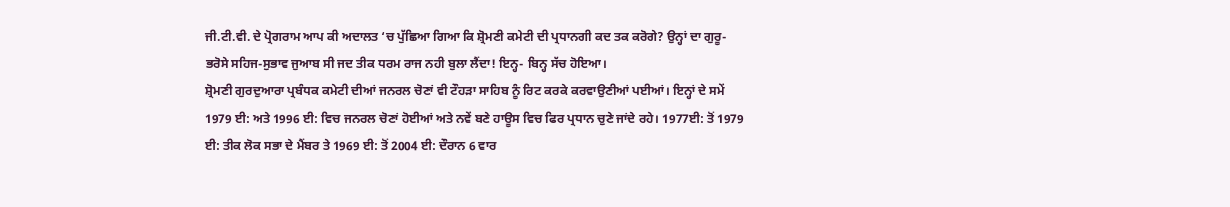ਜੀ.ਟੀ.ਵੀ. ਦੇ ਪ੍ਰੋਗਰਾਮ ਆਪ ਕੀ ਅਦਾਲਤ ‘ਚ ਪੁੱਛਿਆ ਗਿਆ ਕਿ ਸ਼੍ਰੋਮਣੀ ਕਮੇਟੀ ਦੀ ਪ੍ਰਧਾਨਗੀ ਕਦ ਤਕ ਕਰੋਗੇ? ਉਨ੍ਹਾਂ ਦਾ ਗੁਰੂ-ਭਰੋਸੇ ਸਹਿਜ-ਸੁਭਾਵ ਜੁਆਬ ਸੀ ਜਦ ਤੀਕ ਧਰਮ ਰਾਜ ਨਹੀ ਬੁਲਾ ਲੈਂਦਾ! ਇਨ੍ਹ- ਬਿਨ੍ਹ ਸੱਚ ਹੋਇਆ।
ਸ਼੍ਰੋਮਣੀ ਗੁਰਦੁਆਰਾ ਪ੍ਰਬੰਧਕ ਕਮੇਟੀ ਦੀਆਂ ਜਨਰਲ ਚੋਣਾਂ ਵੀ ਟੌਹੜਾ ਸਾਹਿਬ ਨੂੰ ਰਿਟ ਕਰਕੇ ਕਰਵਾਉਣੀਆਂ ਪਈਆਂ। ਇਨ੍ਹਾਂ ਦੇ ਸਮੇਂ 1979 ਈ: ਅਤੇ 1996 ਈ: ਵਿਚ ਜਨਰਲ ਚੋਣਾਂ ਹੋਈਆਂ ਅਤੇ ਨਵੇਂ ਬਣੇ ਹਾਊਸ ਵਿਚ ਫਿਰ ਪ੍ਰਧਾਨ ਚੁਣੇ ਜਾਂਦੇ ਰਹੇ। 1977ਈ: ਤੋਂ 1979 ਈ: ਤੀਕ ਲੋਕ ਸਭਾ ਦੇ ਮੈਂਬਰ ਤੇ 1969 ਈ: ਤੋਂ 2004 ਈ: ਦੌਰਾਨ 6 ਵਾਰ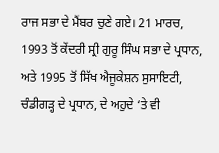ਰਾਜ ਸਭਾ ਦੇ ਮੈਂਬਰ ਚੁਣੇ ਗਏ। 21 ਮਾਰਚ, 1993 ਤੋਂ ਕੇਂਦਰੀ ਸ੍ਰੀ ਗੁਰੂ ਸਿੰਘ ਸਭਾ ਦੇ ਪ੍ਰਧਾਨ, ਅਤੇ 1995 ਤੋਂ ਸਿੱਖ ਐਜੂਕੇਸ਼ਨ ਸੁਸਾਇਟੀ, ਚੰਡੀਗੜ੍ਹ ਦੇ ਪ੍ਰਧਾਨ, ਦੇ ਅਹੁਦੇ ‘ਤੇ ਵੀ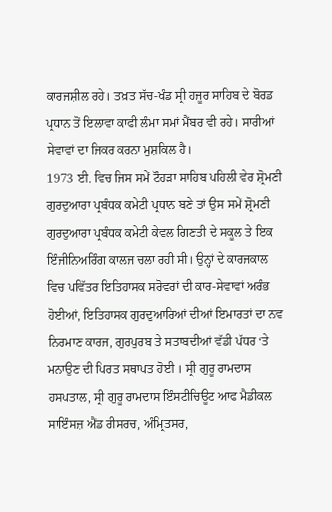ਕਾਰਜਸ਼ੀਲ ਰਹੇ। ਤਖ਼ਤ ਸੱਚ-ਖੰਡ ਸ੍ਰੀ ਹਜੂਰ ਸਾਹਿਬ ਦੇ ਬੋਰਡ ਪ੍ਰਧਾਨ ਤੋਂ ਇਲਾਵਾ ਕਾਫੀ ਲੰਮਾ ਸਮਾਂ ਮੈਂਬਰ ਵੀ ਰਹੇ। ਸਾਰੀਆਂ ਸੇਵਾਵਾਂ ਦਾ ਜਿਕਰ ਕਰਨਾ ਮੁਸ਼ਕਿਲ ਹੈ।
1973 ਈ. ਵਿਚ ਜਿਸ ਸਮੇਂ ਟੌਹੜਾ ਸਾਹਿਬ ਪਹਿਲੀ ਵੇਰ ਸ਼੍ਰੋਮਣੀ ਗੁਰਦੁਆਰਾ ਪ੍ਰਬੰਧਕ ਕਮੇਟੀ ਪ੍ਰਧਾਨ ਬਣੇ ਤਾਂ ਉਸ ਸਮੇਂ ਸ਼੍ਰੋਮਣੀ ਗੁਰਦੁਆਰਾ ਪ੍ਰਬੰਧਕ ਕਮੇਟੀ ਕੇਵਲ ਗਿਣਤੀ ਦੇ ਸਕੂਲ ਤੇ ਇਕ ਇੰਜੀਨਿਅਰਿੰਗ ਕਾਲਜ ਚਲਾ ਰਹੀ ਸੀ। ਉਨ੍ਹਾਂ ਦੇ ਕਾਰਜਕਾਲ ਵਿਚ ਪਵਿੱਤਰ ਇਤਿਹਾਸਕ ਸਰੋਵਰਾਂ ਦੀ ਕਾਰ-ਸੇਵਾਵਾਂ ਅਰੰਭ ਹੋਈਆਂ, ਇਤਿਹਾਸਕ ਗੁਰਦੁਆਰਿਆਂ ਦੀਆਂ ਇਮਾਰਤਾਂ ਦਾ ਨਵ ਨਿਰਮਾਣ ਕਾਰਜ, ਗੁਰਪੁਰਬ ਤੇ ਸਤਾਬਦੀਆਂ ਵੱਡੀ ਪੱਧਰ ‘ਤੇ ਮਨਾਉਣ ਦੀ ਪਿਰਤ ਸਥਾਪਤ ਹੋਈ । ਸ੍ਰੀ ਗੁਰੂ ਰਾਮਦਾਸ ਹਸਪਤਾਲ, ਸ੍ਰੀ ਗੁਰੂ ਰਾਮਦਾਸ ਇੰਸਟੀਚਿਊਟ ਆਫ ਮੈਡੀਕਲ ਸਾਇੰਸਜ਼ ਐਂਡ ਰੀਸਰਚ, ਅੰਮ੍ਰਿਤਸਰ,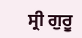ਸ੍ਰੀ ਗੁਰੂ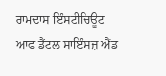ਰਾਮਦਾਸ ਇੰਸਟੀਚਿਊਟ ਆਫ ਡੈਂਟਲ ਸਾਇੰਸਜ਼ ਐਂਡ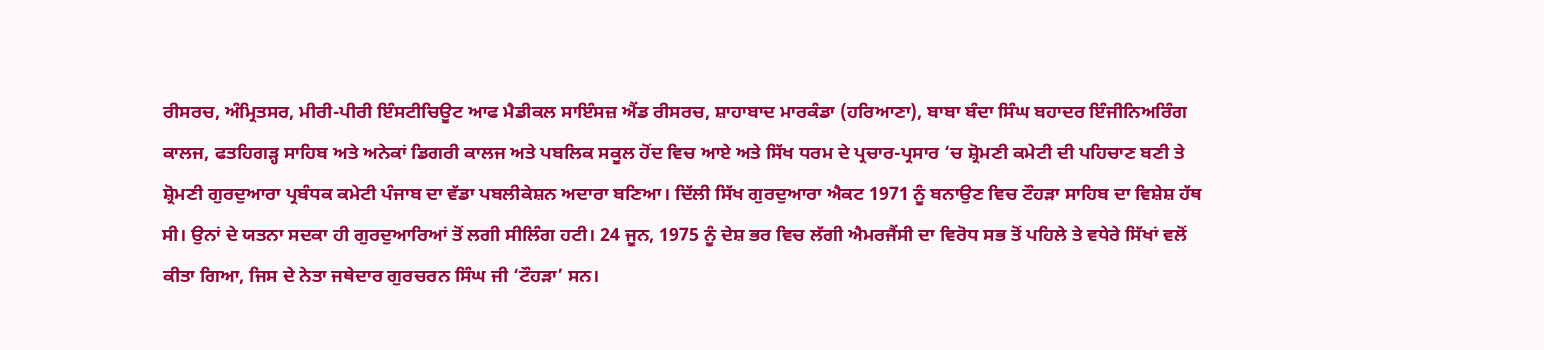ਰੀਸਰਚ, ਅੰਮ੍ਰਿਤਸਰ, ਮੀਰੀ-ਪੀਰੀ ਇੰਸਟੀਚਿਊਟ ਆਫ ਮੈਡੀਕਲ ਸਾਇੰਸਜ਼ ਐਂਡ ਰੀਸਰਚ, ਸ਼ਾਹਾਬਾਦ ਮਾਰਕੰਡਾ (ਹਰਿਆਣਾ), ਬਾਬਾ ਬੰਦਾ ਸਿੰਘ ਬਹਾਦਰ ਇੰਜੀਨਿਅਰਿੰਗ ਕਾਲਜ, ਫਤਹਿਗੜ੍ਹ ਸਾਹਿਬ ਅਤੇ ਅਨੇਕਾਂ ਡਿਗਰੀ ਕਾਲਜ ਅਤੇ ਪਬਲਿਕ ਸਕੂਲ ਹੋਂਦ ਵਿਚ ਆਏ ਅਤੇ ਸਿੱਖ ਧਰਮ ਦੇ ਪ੍ਰਚਾਰ-ਪ੍ਰਸਾਰ ‘ਚ ਸ਼੍ਰੋਮਣੀ ਕਮੇਟੀ ਦੀ ਪਹਿਚਾਣ ਬਣੀ ਤੇ ਸ਼੍ਰੋਮਣੀ ਗੁਰਦੁਆਰਾ ਪ੍ਰਬੰਧਕ ਕਮੇਟੀ ਪੰਜਾਬ ਦਾ ਵੱਡਾ ਪਬਲੀਕੇਸ਼ਨ ਅਦਾਰਾ ਬਣਿਆ। ਦਿੱਲੀ ਸਿੱਖ ਗੁਰਦੁਆਰਾ ਐਕਟ 1971 ਨੂੰ ਬਨਾਉਣ ਵਿਚ ਟੌਹੜਾ ਸਾਹਿਬ ਦਾ ਵਿਸ਼ੇਸ਼ ਹੱਥ ਸੀ। ਉਨਾਂ ਦੇ ਯਤਨਾ ਸਦਕਾ ਹੀ ਗੁਰਦੁਆਰਿਆਂ ਤੋਂ ਲਗੀ ਸੀਲਿੰਗ ਹਟੀ। 24 ਜੂਨ, 1975 ਨੂੰ ਦੇਸ਼ ਭਰ ਵਿਚ ਲੱਗੀ ਐਮਰਜੈਂਸੀ ਦਾ ਵਿਰੋਧ ਸਭ ਤੋਂ ਪਹਿਲੇ ਤੇ ਵਧੇਰੇ ਸਿੱਖਾਂ ਵਲੋਂ ਕੀਤਾ ਗਿਆ, ਜਿਸ ਦੇ ਨੇਤਾ ਜਥੇਦਾਰ ਗੁਰਚਰਨ ਸਿੰਘ ਜੀ ‘ਟੌਹੜਾ’ ਸਨ।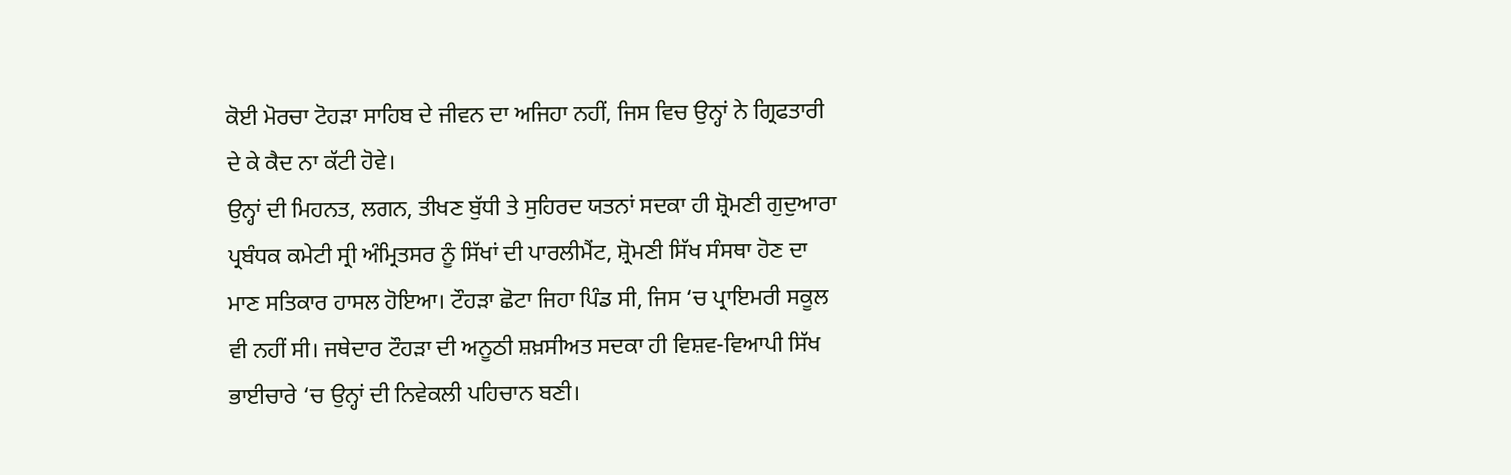ਕੋਈ ਮੋਰਚਾ ਟੋਹੜਾ ਸਾਹਿਬ ਦੇ ਜੀਵਨ ਦਾ ਅਜਿਹਾ ਨਹੀਂ, ਜਿਸ ਵਿਚ ਉਨ੍ਹਾਂ ਨੇ ਗ੍ਰਿਫਤਾਰੀ ਦੇ ਕੇ ਕੈਦ ਨਾ ਕੱਟੀ ਹੋਵੇ।
ਉਨ੍ਹਾਂ ਦੀ ਮਿਹਨਤ, ਲਗਨ, ਤੀਖਣ ਬੁੱਧੀ ਤੇ ਸੁਹਿਰਦ ਯਤਨਾਂ ਸਦਕਾ ਹੀ ਸ਼੍ਰੋਮਣੀ ਗੁਦੁਆਰਾ ਪ੍ਰਬੰਧਕ ਕਮੇਟੀ ਸ੍ਰੀ ਅੰਮ੍ਰਿਤਸਰ ਨੂੰ ਸਿੱਖਾਂ ਦੀ ਪਾਰਲੀਮੈਂਟ, ਸ਼੍ਰੋਮਣੀ ਸਿੱਖ ਸੰਸਥਾ ਹੋਣ ਦਾ ਮਾਣ ਸਤਿਕਾਰ ਹਾਸਲ ਹੋਇਆ। ਟੌਹੜਾ ਛੋਟਾ ਜਿਹਾ ਪਿੰਡ ਸੀ, ਜਿਸ ‘ਚ ਪ੍ਰਾਇਮਰੀ ਸਕੂਲ ਵੀ ਨਹੀਂ ਸੀ। ਜਥੇਦਾਰ ਟੌਹੜਾ ਦੀ ਅਨੂਠੀ ਸ਼ਖ਼ਸੀਅਤ ਸਦਕਾ ਹੀ ਵਿਸ਼ਵ-ਵਿਆਪੀ ਸਿੱਖ ਭਾਈਚਾਰੇ ‘ਚ ਉਨ੍ਹਾਂ ਦੀ ਨਿਵੇਕਲੀ ਪਹਿਚਾਨ ਬਣੀ।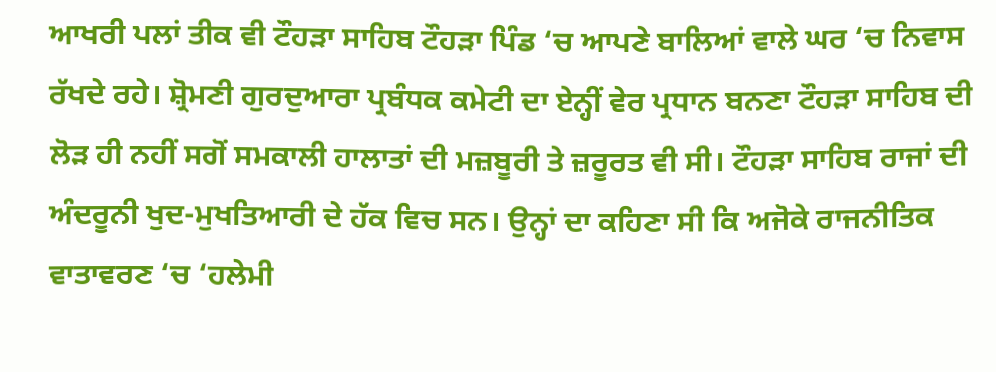ਆਖਰੀ ਪਲਾਂ ਤੀਕ ਵੀ ਟੌਹੜਾ ਸਾਹਿਬ ਟੌਹੜਾ ਪਿੰਡ ‘ਚ ਆਪਣੇ ਬਾਲਿਆਂ ਵਾਲੇ ਘਰ ‘ਚ ਨਿਵਾਸ ਰੱਖਦੇ ਰਹੇ। ਸ਼੍ਰੋਮਣੀ ਗੁਰਦੁਆਰਾ ਪ੍ਰਬੰਧਕ ਕਮੇਟੀ ਦਾ ਏਨ੍ਹੀਂ ਵੇਰ ਪ੍ਰਧਾਨ ਬਨਣਾ ਟੌਹੜਾ ਸਾਹਿਬ ਦੀ ਲੋੜ ਹੀ ਨਹੀਂ ਸਗੋਂ ਸਮਕਾਲੀ ਹਾਲਾਤਾਂ ਦੀ ਮਜ਼ਬੂਰੀ ਤੇ ਜ਼ਰੂਰਤ ਵੀ ਸੀ। ਟੌਹੜਾ ਸਾਹਿਬ ਰਾਜਾਂ ਦੀ ਅੰਦਰੂਨੀ ਖੁਦ-ਮੁਖਤਿਆਰੀ ਦੇ ਹੱਕ ਵਿਚ ਸਨ। ਉਨ੍ਹਾਂ ਦਾ ਕਹਿਣਾ ਸੀ ਕਿ ਅਜੋਕੇ ਰਾਜਨੀਤਿਕ ਵਾਤਾਵਰਣ ‘ਚ ‘ਹਲੇਮੀ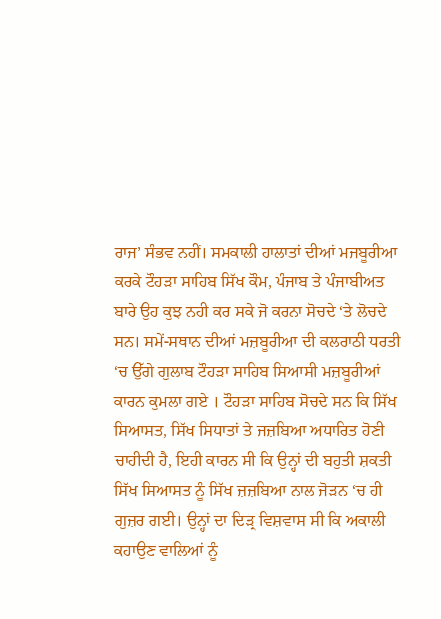ਰਾਜ’ ਸੰਭਵ ਨਹੀਂ। ਸਮਕਾਲੀ ਹਾਲਾਤਾਂ ਦੀਆਂ ਮਜਬੂਰੀਆ ਕਰਕੇ ਟੌਹੜਾ ਸਾਹਿਬ ਸਿੱਖ ਕੌਮ, ਪੰਜਾਬ ਤੇ ਪੰਜਾਬੀਅਤ ਬਾਰੇ ਉਹ ਕੁਝ ਨਹੀ ਕਰ ਸਕੇ ਜੋ ਕਰਨਾ ਸੋਚਦੇ ‘ਤੇ ਲੋਚਦੇ ਸਨ। ਸਮੇਂ-ਸਥਾਨ ਦੀਆਂ ਮਜ਼ਬੂਰੀਆ ਦੀ ਕਲਰਾਠੀ ਧਰਤੀ ‘ਚ ਉੱਗੇ ਗੁਲਾਬ ਟੌਹੜਾ ਸਾਹਿਬ ਸਿਆਸੀ ਮਜ਼ਬੂਰੀਆਂ ਕਾਰਨ ਕੁਮਲਾ ਗਏ । ਟੌਹੜਾ ਸਾਹਿਬ ਸੋਚਦੇ ਸਨ ਕਿ ਸਿੱਖ ਸਿਆਸਤ, ਸਿੱਖ ਸਿਧਾਤਾਂ ਤੇ ਜਜ਼ਬਿਆ ਅਧਾਰਿਤ ਹੋਣੀ ਚਾਹੀਦੀ ਹੈ, ਇਹੀ ਕਾਰਨ ਸੀ ਕਿ ਉਨ੍ਹਾਂ ਦੀ ਬਹੁਤੀ ਸ਼ਕਤੀ ਸਿੱਖ ਸਿਆਸਤ ਨੂੰ ਸਿੱਖ ਜ਼ਜ਼ਬਿਆ ਨਾਲ ਜੋੜਨ ‘ਚ ਹੀ ਗੁਜ਼ਰ ਗਈ। ਉਨ੍ਹਾਂ ਦਾ ਦਿੜ੍ਰ ਵਿਸ਼ਵਾਸ ਸੀ ਕਿ ਅਕਾਲੀ ਕਹਾਉਣ ਵਾਲਿਆਂ ਨੂੰ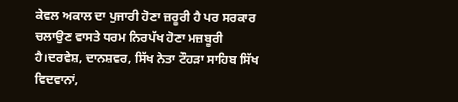ਕੇਵਲ ਅਕਾਲ ਦਾ ਪੁਜਾਰੀ ਹੋਣਾ ਜ਼ਰੂਰੀ ਹੈ ਪਰ ਸਰਕਾਰ ਚਲਾਉਣ ਵਾਸਤੇ ਧਰਮ ਨਿਰਪੱਖ ਹੋਣਾ ਮਜ਼ਬੂਰੀ ਹੈ।ਦਰਵੇਸ਼, ਦਾਨਸ਼ਵਰ, ਸਿੱਖ ਨੇਤਾ ਟੌਹੜਾ ਸਾਹਿਬ ਸਿੱਖ ਵਿਦਵਾਨਾਂ,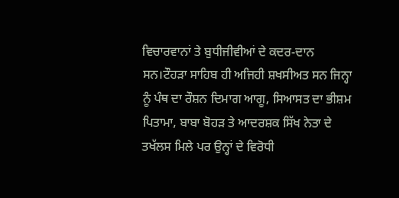ਵਿਚਾਰਵਾਨਾਂ ਤੇ ਬੁਧੀਜੀਵੀਆਂ ਦੇ ਕਦਰ-ਦਾਨ ਸਨ।ਟੌਹੜਾ ਸਾਹਿਬ ਹੀ ਅਜਿਹੀ ਸ਼ਖਸੀਅਤ ਸਨ ਜਿਨ੍ਹਾ ਨੂੰ ਪੰਥ ਦਾ ਰੌਸ਼ਨ ਦਿਮਾਗ ਆਗੂ, ਸਿਆਸਤ ਦਾ ਭੀਸ਼ਮ ਪਿਤਾਮਾ, ਬਾਬਾ ਬੋਹੜ ਤੇ ਆਦਰਸ਼ਕ ਸਿੱਖ ਨੇਤਾ ਦੇ ਤਖੱਲਸ ਮਿਲੇ ਪਰ ਉਨ੍ਹਾਂ ਦੇ ਵਿਰੋਧੀ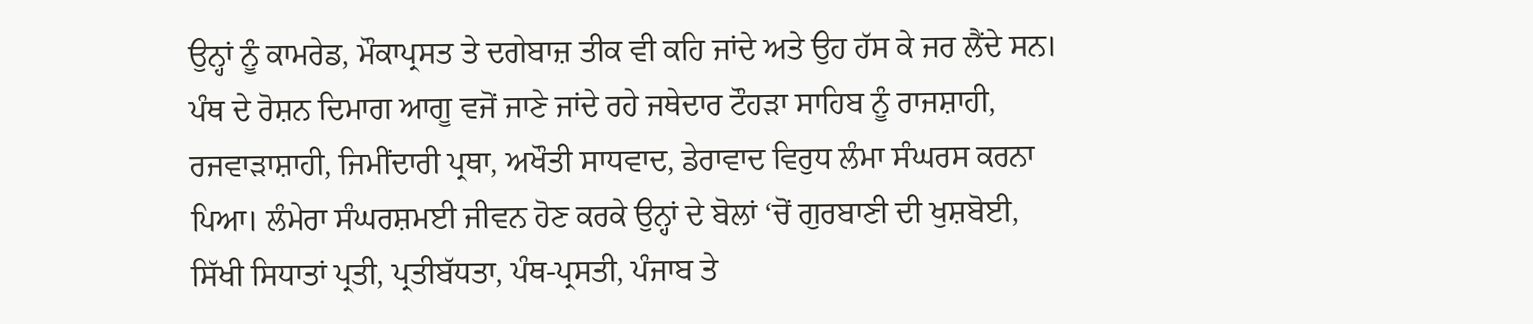ਉਨ੍ਹਾਂ ਨੂੰ ਕਾਮਰੇਡ, ਮੌਕਾਪ੍ਰਸਤ ਤੇ ਦਗੇਬਾਜ਼ ਤੀਕ ਵੀ ਕਹਿ ਜਾਂਦੇ ਅਤੇ ਉਹ ਹੱਸ ਕੇ ਜਰ ਲੈਂਦੇ ਸਨ।
ਪੰਥ ਦੇ ਰੋਸ਼ਨ ਦਿਮਾਗ ਆਗੂ ਵਜੋਂ ਜਾਣੇ ਜਾਂਦੇ ਰਹੇ ਜਥੇਦਾਰ ਟੌਹੜਾ ਸਾਹਿਬ ਨੂੰ ਰਾਜਸ਼ਾਹੀ, ਰਜਵਾੜਾਸ਼ਾਹੀ, ਜਿਮੀਂਦਾਰੀ ਪ੍ਰਥਾ, ਅਖੌਤੀ ਸਾਧਵਾਦ, ਡੇਰਾਵਾਦ ਵਿਰੁਧ ਲੰਮਾ ਸੰਘਰਸ ਕਰਨਾ ਪਿਆ। ਲੰਮੇਰਾ ਸੰਘਰਸ਼ਮਈ ਜੀਵਨ ਹੋਣ ਕਰਕੇ ਉਨ੍ਹਾਂ ਦੇ ਬੋਲਾਂ ‘ਚੋਂ ਗੁਰਬਾਣੀ ਦੀ ਖੁਸ਼ਬੋਈ, ਸਿੱਖੀ ਸਿਧਾਤਾਂ ਪ੍ਰਤੀ, ਪ੍ਰਤੀਬੱਧਤਾ, ਪੰਥ-ਪ੍ਰਸਤੀ, ਪੰਜਾਬ ਤੇ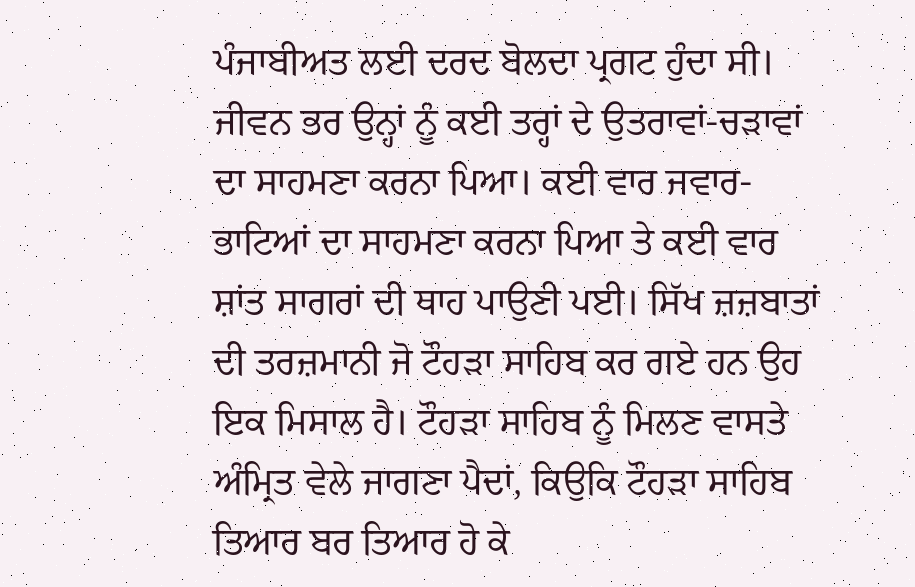ਪੰਜਾਬੀਅਤ ਲਈ ਦਰਦ ਬੋਲਦਾ ਪ੍ਰਗਟ ਹੁੰਦਾ ਸੀ। ਜੀਵਨ ਭਰ ਉਨ੍ਹਾਂ ਨੂੰ ਕਈ ਤਰ੍ਹਾਂ ਦੇ ਉਤਰਾਵਾਂ-ਚੜਾਵਾਂ ਦਾ ਸਾਹਮਣਾ ਕਰਨਾ ਪਿਆ। ਕਈ ਵਾਰ ਜਵਾਰ-ਭਾਟਿਆਂ ਦਾ ਸਾਹਮਣਾ ਕਰਨਾ ਪਿਆ ਤੇ ਕਈ ਵਾਰ ਸ਼ਾਂਤ ਸਾਗਰਾਂ ਦੀ ਥਾਹ ਪਾਉਣੀ ਪਈ। ਸਿੱਖ ਜ਼ਜ਼ਬਾਤਾਂ ਦੀ ਤਰਜ਼ਮਾਨੀ ਜੋ ਟੌਹੜਾ ਸਾਹਿਬ ਕਰ ਗਏ ਹਨ ਉਹ ਇਕ ਮਿਸਾਲ ਹੈ। ਟੌਹੜਾ ਸਾਹਿਬ ਨੂੰ ਮਿਲਣ ਵਾਸਤੇ ਅੰਮ੍ਰਿਤ ਵੇਲੇ ਜਾਗਣਾ ਪੈਦਾਂ, ਕਿਉਕਿ ਟੌਹੜਾ ਸਾਹਿਬ ਤਿਆਰ ਬਰ ਤਿਆਰ ਹੋ ਕੇ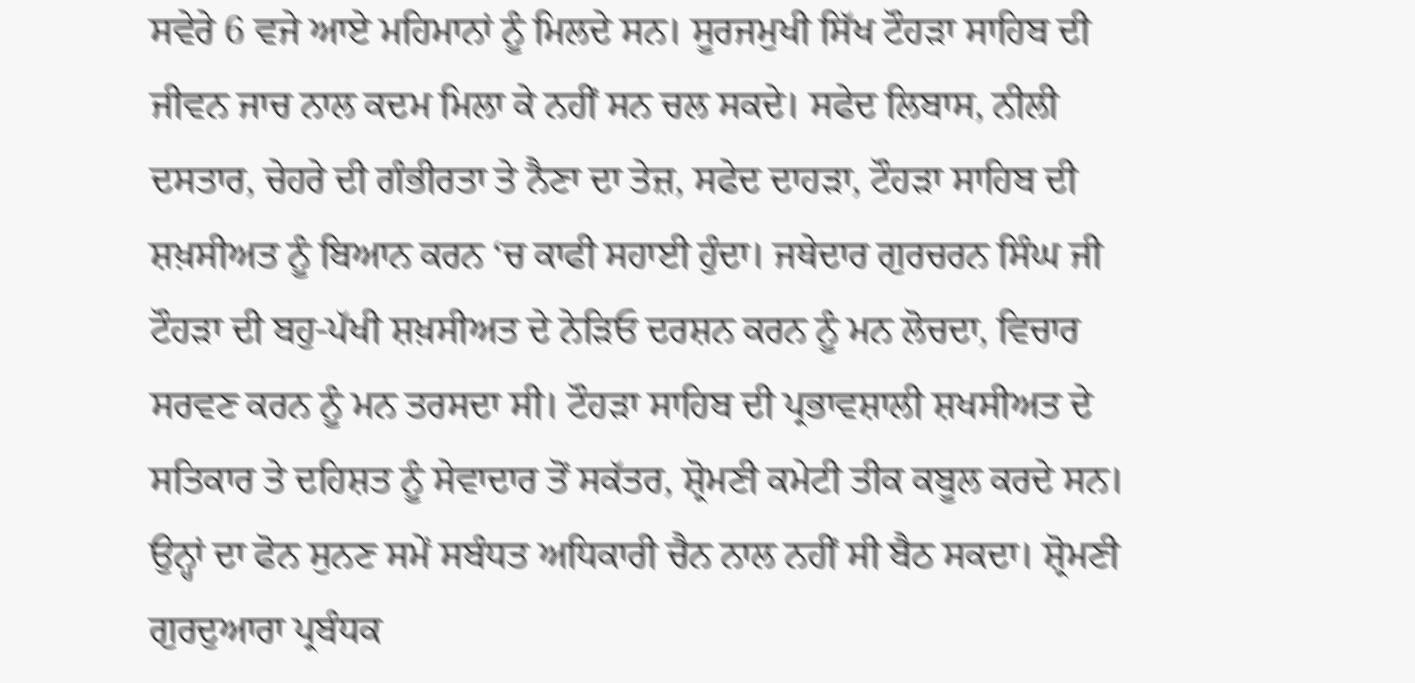ਸਵੇਰੇ 6 ਵਜੇ ਆਏ ਮਹਿਮਾਨਾਂ ਨੂੰ ਮਿਲਦੇ ਸਨ। ਸੂਰਜਮੁਖੀ ਸਿੱਖ ਟੌਹੜਾ ਸਾਹਿਬ ਦੀ ਜੀਵਨ ਜਾਚ ਨਾਲ ਕਦਮ ਮਿਲਾ ਕੇ ਨਹੀਂ ਸਨ ਚਲ ਸਕਦੇ। ਸਫੇਦ ਲਿਬਾਸ, ਨੀਲੀ ਦਸਤਾਰ, ਚੇਹਰੇ ਦੀ ਗੰਭੀਰਤਾ ਤੇ ਨੈਣਾ ਦਾ ਤੇਜ਼, ਸਫੇਦ ਦਾਹੜਾ, ਟੌਹੜਾ ਸਾਹਿਬ ਦੀ ਸ਼ਖ਼ਸੀਅਤ ਨੂੰ ਬਿਆਨ ਕਰਨ ‘ਚ ਕਾਫੀ ਸਹਾਈ ਹੁੰਦਾ। ਜਥੇਦਾਰ ਗੁਰਚਰਨ ਸਿੰਘ ਜੀ ਟੌਹੜਾ ਦੀ ਬਹੁ-ਪੱਖੀ ਸ਼ਖ਼ਸੀਅਤ ਦੇ ਨੇੜਿਓ ਦਰਸ਼ਨ ਕਰਨ ਨੂੰ ਮਨ ਲੋਚਦਾ, ਵਿਚਾਰ ਸਰਵਣ ਕਰਨ ਨੂੰ ਮਨ ਤਰਸਦਾ ਸੀ। ਟੌਹੜਾ ਸਾਹਿਬ ਦੀ ਪ੍ਰਭਾਵਸ਼ਾਲੀ ਸ਼ਖਸੀਅਤ ਦੇ ਸਤਿਕਾਰ ਤੇ ਦਹਿਸ਼ਤ ਨੂੰ ਸੇਵਾਦਾਰ ਤੋਂ ਸਕੱਤਰ, ਸ਼੍ਰੋਮਣੀ ਕਮੇਟੀ ਤੀਕ ਕਬੂਲ ਕਰਦੇ ਸਨ। ਉਨ੍ਹਾਂ ਦਾ ਫੋਨ ਸੁਨਣ ਸਮੇਂ ਸਬੰਧਤ ਅਧਿਕਾਰੀ ਚੈਨ ਨਾਲ ਨਹੀਂ ਸੀ ਬੈਠ ਸਕਦਾ। ਸ਼੍ਰੋਮਣੀ ਗੁਰਦੁਆਰਾ ਪ੍ਰਬੰਧਕ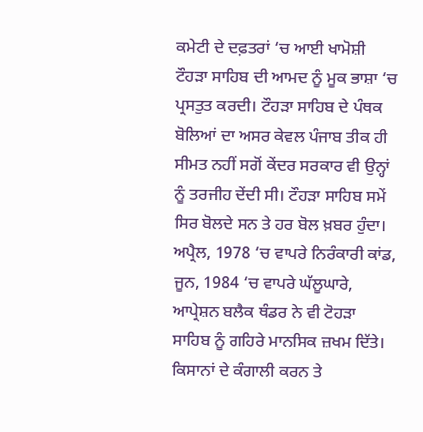ਕਮੇਟੀ ਦੇ ਦਫ਼ਤਰਾਂ ‘ਚ ਆਈ ਖਾਮੋਸ਼ੀ ਟੌਹੜਾ ਸਾਹਿਬ ਦੀ ਆਮਦ ਨੂੰ ਮੂਕ ਭਾਸ਼ਾ ‘ਚ ਪ੍ਰਸਤੁਤ ਕਰਦੀ। ਟੌਹੜਾ ਸਾਹਿਬ ਦੇ ਪੰਥਕ ਬੋਲਿਆਂ ਦਾ ਅਸਰ ਕੇਵਲ ਪੰਜਾਬ ਤੀਕ ਹੀ ਸੀਮਤ ਨਹੀਂ ਸਗੋਂ ਕੇਂਦਰ ਸਰਕਾਰ ਵੀ ਉਨ੍ਹਾਂ ਨੂੰ ਤਰਜੀਹ ਦੇਂਦੀ ਸੀ। ਟੌਹੜਾ ਸਾਹਿਬ ਸਮੇਂ ਸਿਰ ਬੋਲਦੇ ਸਨ ਤੇ ਹਰ ਬੋਲ ਖ਼ਬਰ ਹੁੰਦਾ।
ਅਪ੍ਰੈਲ, 1978 ‘ਚ ਵਾਪਰੇ ਨਿਰੰਕਾਰੀ ਕਾਂਡ, ਜੂਨ, 1984 ‘ਚ ਵਾਪਰੇ ਘੱਲੂਘਾਰੇ, ਆਪ੍ਰੇਸ਼ਨ ਬਲੈਕ ਥੰਡਰ ਨੇ ਵੀ ਟੋਹੜਾ ਸਾਹਿਬ ਨੂੰ ਗਹਿਰੇ ਮਾਨਸਿਕ ਜ਼ਖਮ ਦਿੱਤੇ। ਕਿਸਾਨਾਂ ਦੇ ਕੰਗਾਲੀ ਕਰਨ ਤੇ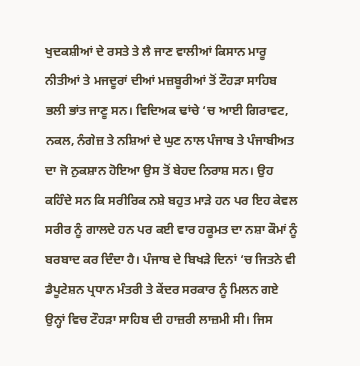ਖੁਦਕਸ਼ੀਆਂ ਦੇ ਰਸਤੇ ਤੇ ਲੈ ਜਾਣ ਵਾਲੀਆਂ ਕਿਸਾਨ ਮਾਰੂ ਨੀਤੀਆਂ ਤੇ ਮਜਦੂਰਾਂ ਦੀਆਂ ਮਜ਼ਬੂਰੀਆਂ ਤੋਂ ਟੌਹੜਾ ਸਾਹਿਬ ਭਲੀ ਭਾਂਤ ਜਾਣੂ ਸਨ। ਵਿਦਿਅਕ ਢਾਂਚੇ ‘ਚ ਆਈ ਗਿਰਾਵਟ, ਨਕਲ, ਨੰਗੇਜ਼ ਤੇ ਨਸ਼ਿਆਂ ਦੇ ਘੁਣ ਨਾਲ ਪੰਜਾਬ ਤੇ ਪੰਜਾਬੀਅਤ ਦਾ ਜੋ ਨੁਕਸ਼ਾਨ ਹੋਇਆ ਉਸ ਤੋਂ ਬੇਹਦ ਨਿਰਾਸ਼ ਸਨ। ਉਹ ਕਹਿੰਦੇ ਸਨ ਕਿ ਸਰੀਰਿਕ ਨਸ਼ੇ ਬਹੁਤ ਮਾੜੇ ਹਨ ਪਰ ਇਹ ਕੇਵਲ ਸਰੀਰ ਨੂੰ ਗਾਲਦੇ ਹਨ ਪਰ ਕਈ ਵਾਰ ਹਕੂਮਤ ਦਾ ਨਸ਼ਾ ਕੌਮਾਂ ਨੂੰ ਬਰਬਾਦ ਕਰ ਦਿੰਦਾ ਹੈ। ਪੰਜਾਬ ਦੇ ਬਿਖੜੇ ਦਿਨਾਂ ‘ਚ ਜਿਤਨੇ ਵੀ ਡੈਪੂਟੇਸ਼ਨ ਪ੍ਰਧਾਨ ਮੰਤਰੀ ਤੇ ਕੇਂਦਰ ਸਰਕਾਰ ਨੂੰ ਮਿਲਨ ਗਏ ਉਨ੍ਹਾਂ ਵਿਚ ਟੌਹੜਾ ਸਾਹਿਬ ਦੀ ਹਾਜ਼ਰੀ ਲਾਜ਼ਮੀ ਸੀ। ਜਿਸ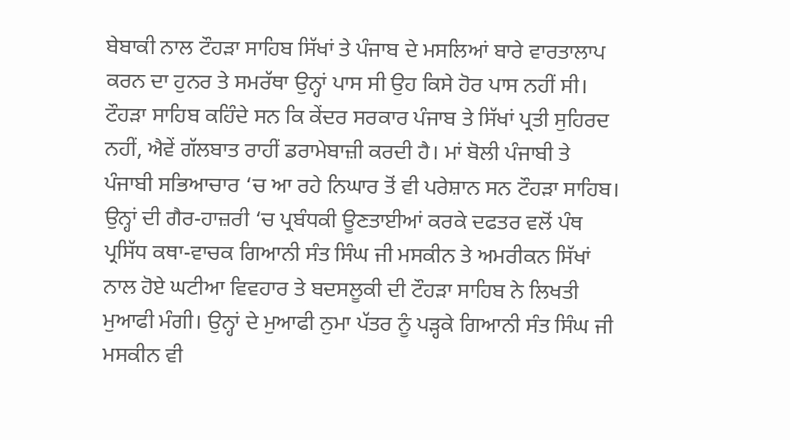ਬੇਬਾਕੀ ਨਾਲ ਟੌਹੜਾ ਸਾਹਿਬ ਸਿੱਖਾਂ ਤੇ ਪੰਜਾਬ ਦੇ ਮਸਲਿਆਂ ਬਾਰੇ ਵਾਰਤਾਲਾਪ ਕਰਨ ਦਾ ਹੁਨਰ ਤੇ ਸਮਰੱਥਾ ਉਨ੍ਹਾਂ ਪਾਸ ਸੀ ਉਹ ਕਿਸੇ ਹੋਰ ਪਾਸ ਨਹੀਂ ਸੀ। ਟੌਹੜਾ ਸਾਹਿਬ ਕਹਿੰਦੇ ਸਨ ਕਿ ਕੇਂਦਰ ਸਰਕਾਰ ਪੰਜਾਬ ਤੇ ਸਿੱਖਾਂ ਪ੍ਰਤੀ ਸੁਹਿਰਦ ਨਹੀਂ, ਐਵੇਂ ਗੱਲਬਾਤ ਰਾਹੀਂ ਡਰਾਮੇਬਾਜ਼ੀ ਕਰਦੀ ਹੈ। ਮਾਂ ਬੋਲੀ ਪੰਜਾਬੀ ਤੇ ਪੰਜਾਬੀ ਸਭਿਆਚਾਰ ‘ਚ ਆ ਰਹੇ ਨਿਘਾਰ ਤੋਂ ਵੀ ਪਰੇਸ਼ਾਨ ਸਨ ਟੌਹੜਾ ਸਾਹਿਬ। ਉਨ੍ਹਾਂ ਦੀ ਗੈਰ-ਹਾਜ਼ਰੀ ‘ਚ ਪ੍ਰਬੰਧਕੀ ਊਣਤਾਈਆਂ ਕਰਕੇ ਦਫਤਰ ਵਲੋਂ ਪੰਥ ਪ੍ਰਸਿੱਧ ਕਥਾ-ਵਾਚਕ ਗਿਆਨੀ ਸੰਤ ਸਿੰਘ ਜੀ ਮਸਕੀਨ ਤੇ ਅਮਰੀਕਨ ਸਿੱਖਾਂ ਨਾਲ ਹੋਏ ਘਟੀਆ ਵਿਵਹਾਰ ਤੇ ਬਦਸਲੂਕੀ ਦੀ ਟੌਹੜਾ ਸਾਹਿਬ ਨੇ ਲਿਖਤੀ ਮੁਆਫੀ ਮੰਗੀ। ਉਨ੍ਹਾਂ ਦੇ ਮੁਆਫੀ ਨੁਮਾ ਪੱਤਰ ਨੂੰ ਪੜ੍ਹਕੇ ਗਿਆਨੀ ਸੰਤ ਸਿੰਘ ਜੀ ਮਸਕੀਨ ਵੀ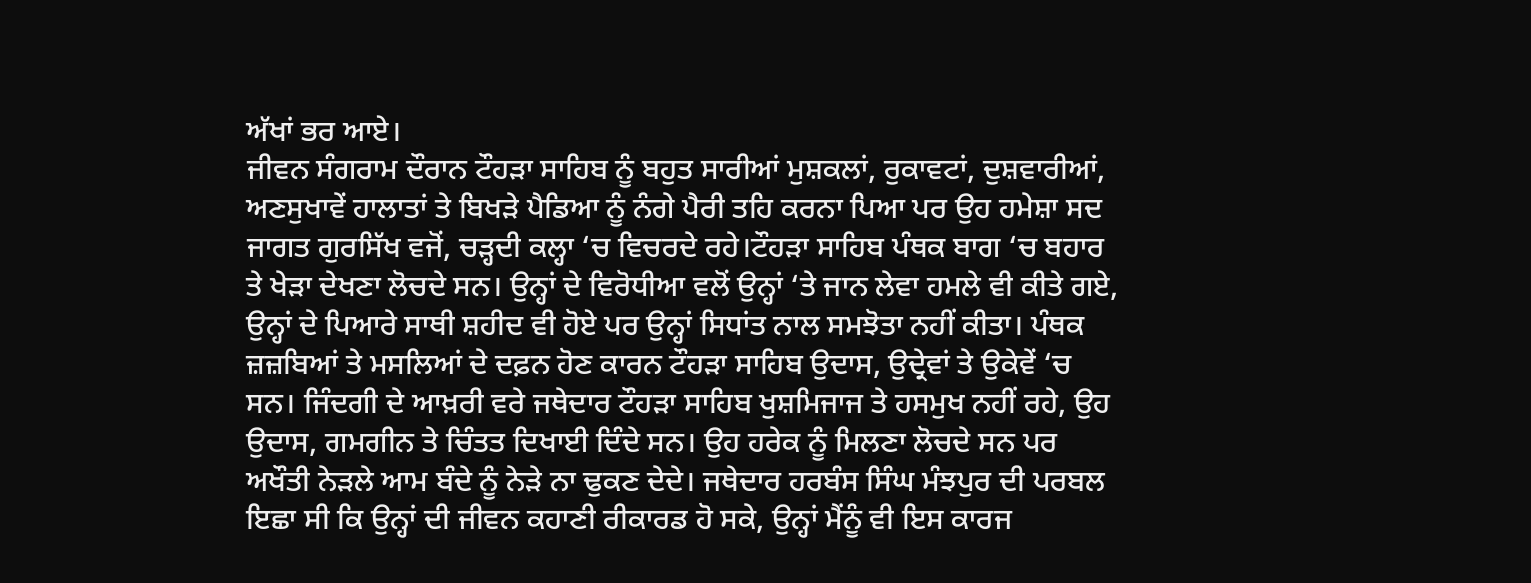ਅੱਖਾਂ ਭਰ ਆਏ।
ਜੀਵਨ ਸੰਗਰਾਮ ਦੌਰਾਨ ਟੌਹੜਾ ਸਾਹਿਬ ਨੂੰ ਬਹੁਤ ਸਾਰੀਆਂ ਮੁਸ਼ਕਲਾਂ, ਰੁਕਾਵਟਾਂ, ਦੁਸ਼ਵਾਰੀਆਂ, ਅਣਸੁਖਾਵੇਂ ਹਾਲਾਤਾਂ ਤੇ ਬਿਖੜੇ ਪੈਡਿਆ ਨੂੰ ਨੰਗੇ ਪੈਰੀ ਤਹਿ ਕਰਨਾ ਪਿਆ ਪਰ ਉਹ ਹਮੇਸ਼ਾ ਸਦ ਜਾਗਤ ਗੁਰਸਿੱਖ ਵਜੋਂ, ਚੜ੍ਹਦੀ ਕਲ੍ਹਾ ‘ਚ ਵਿਚਰਦੇ ਰਹੇ।ਟੌਹੜਾ ਸਾਹਿਬ ਪੰਥਕ ਬਾਗ ‘ਚ ਬਹਾਰ ਤੇ ਖੇੜਾ ਦੇਖਣਾ ਲੋਚਦੇ ਸਨ। ਉਨ੍ਹਾਂ ਦੇ ਵਿਰੋਧੀਆ ਵਲੋਂ ਉਨ੍ਹਾਂ ‘ਤੇ ਜਾਨ ਲੇਵਾ ਹਮਲੇ ਵੀ ਕੀਤੇ ਗਏ, ਉਨ੍ਹਾਂ ਦੇ ਪਿਆਰੇ ਸਾਥੀ ਸ਼ਹੀਦ ਵੀ ਹੋਏ ਪਰ ਉਨ੍ਹਾਂ ਸਿਧਾਂਤ ਨਾਲ ਸਮਝੋਤਾ ਨਹੀਂ ਕੀਤਾ। ਪੰਥਕ ਜ਼ਜ਼ਬਿਆਂ ਤੇ ਮਸਲਿਆਂ ਦੇ ਦਫ਼ਨ ਹੋਣ ਕਾਰਨ ਟੌਹੜਾ ਸਾਹਿਬ ਉਦਾਸ, ਉਦ੍ਰੇਵਾਂ ਤੇ ਉਕੇਵੇਂ ‘ਚ ਸਨ। ਜਿੰਦਗੀ ਦੇ ਆਖ਼ਰੀ ਵਰੇ ਜਥੇਦਾਰ ਟੌਹੜਾ ਸਾਹਿਬ ਖੁਸ਼ਮਿਜਾਜ ਤੇ ਹਸਮੁਖ ਨਹੀਂ ਰਹੇ, ਉਹ ਉਦਾਸ, ਗਮਗੀਨ ਤੇ ਚਿੰਤਤ ਦਿਖਾਈ ਦਿੰਦੇ ਸਨ। ਉਹ ਹਰੇਕ ਨੂੰ ਮਿਲਣਾ ਲੋਚਦੇ ਸਨ ਪਰ ਅਖੌਤੀ ਨੇੜਲੇ ਆਮ ਬੰਦੇ ਨੂੰ ਨੇੜੇ ਨਾ ਢੁਕਣ ਦੇਦੇ। ਜਥੇਦਾਰ ਹਰਬੰਸ ਸਿੰਘ ਮੰਝਪੁਰ ਦੀ ਪਰਬਲ ਇਛਾ ਸੀ ਕਿ ਉਨ੍ਹਾਂ ਦੀ ਜੀਵਨ ਕਹਾਣੀ ਰੀਕਾਰਡ ਹੋ ਸਕੇ, ਉਨ੍ਹਾਂ ਮੈਂਨੂੰ ਵੀ ਇਸ ਕਾਰਜ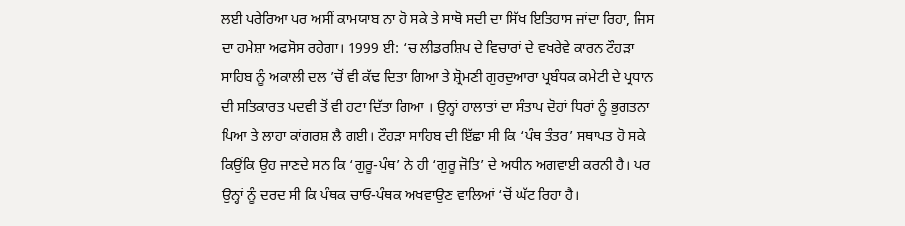ਲਈ ਪਰੇਰਿਆ ਪਰ ਅਸੀਂ ਕਾਮਯਾਬ ਨਾ ਹੋ ਸਕੇ ਤੇ ਸਾਥੋ ਸਦੀ ਦਾ ਸਿੱਖ ਇਤਿਹਾਸ ਜਾਂਦਾ ਰਿਹਾ, ਜਿਸ ਦਾ ਹਮੇਸ਼ਾ ਅਫਸੋਸ ਰਹੇਗਾ। 1999 ਈ: ‘ਚ ਲੀਡਰਸ਼ਿਪ ਦੇ ਵਿਚਾਰਾਂ ਦੇ ਵਖਰੇਵੇ ਕਾਰਨ ਟੌਹੜਾ ਸਾਹਿਬ ਨੂੰ ਅਕਾਲੀ ਦਲ ’ਚੋਂ ਵੀ ਕੱਢ ਦਿਤਾ ਗਿਆ ਤੇ ਸ਼੍ਰੋਮਣੀ ਗੁਰਦੁਆਰਾ ਪ੍ਰਬੰਧਕ ਕਮੇਟੀ ਦੇ ਪ੍ਰਧਾਨ ਦੀ ਸਤਿਕਾਰਤ ਪਦਵੀ ਤੋਂ ਵੀ ਹਟਾ ਦਿੱਤਾ ਗਿਆ । ਉਨ੍ਹਾਂ ਹਾਲਾਤਾਂ ਦਾ ਸੰਤਾਪ ਦੋਹਾਂ ਧਿਰਾਂ ਨੂੰ ਭੁਗਤਨਾ ਪਿਆ ਤੇ ਲਾਹਾ ਕਾਂਗਰਸ਼ ਲੈ ਗਈ। ਟੌਹੜਾ ਸਾਹਿਬ ਦੀ ਇੱਛਾ ਸੀ ਕਿ ‘ਪੰਥ ਤੰਤਰ’ ਸਥਾਪਤ ਹੋ ਸਕੇ ਕਿਉਂਕਿ ਉਹ ਜਾਣਦੇ ਸਨ ਕਿ ‘ਗੁਰੂ-ਪੰਥ’ ਨੇ ਹੀ ‘ਗੁਰੂ ਜੋਤਿ’ ਦੇ ਅਧੀਨ ਅਗਵਾਈ ਕਰਨੀ ਹੈ। ਪਰ ਉਨ੍ਹਾਂ ਨੂੰ ਦਰਦ ਸੀ ਕਿ ਪੰਥਕ ਚਾਓ-ਪੰਥਕ ਅਖਵਾਉਣ ਵਾਲਿਆਂ ‘ਚੋਂ ਘੱਟ ਰਿਹਾ ਹੈ।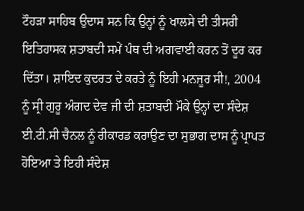ਟੌਹੜਾ ਸਾਹਿਬ ਉਦਾਸ ਸਨ ਕਿ ਉਨ੍ਹਾਂ ਨੂੰ ਖਾਲਸੇ ਦੀ ਤੀਸਰੀ ਇਤਿਹਾਸਕ ਸ਼ਤਾਬਦੀ ਸਮੇਂ ਪੰਥ ਦੀ ਅਗਵਾਈ ਕਰਨ ਤੋਂ ਦੂਰ ਕਰ ਦਿੱਤਾ। ਸ਼ਾਇਦ ਕੁਦਰਤ ਦੇ ਕਰਤੇ ਨੂੰ ਇਹੀ ਮਨਜੂਰ ਸੀ!, 2004 ਨੂੰ ਸ੍ਰੀ ਗੁਰੂ ਅੰਗਦ ਦੇਵ ਜੀ ਦੀ ਸ਼ਤਾਬਦੀ ਮੌਕੇ ਉਨ੍ਹਾਂ ਦਾ ਸੰਦੇਸ਼ ਈ.ਟੀ.ਸੀ ਚੈਨਲ ਨੂੰ ਰੀਕਾਰਡ ਕਰਾਉਣ ਦਾ ਸੁਭਾਗ ਦਾਸ ਨੂੰ ਪ੍ਰਾਪਤ ਹੋਇਆ ਤੇ ਇਹੀ ਸੰਦੇਸ਼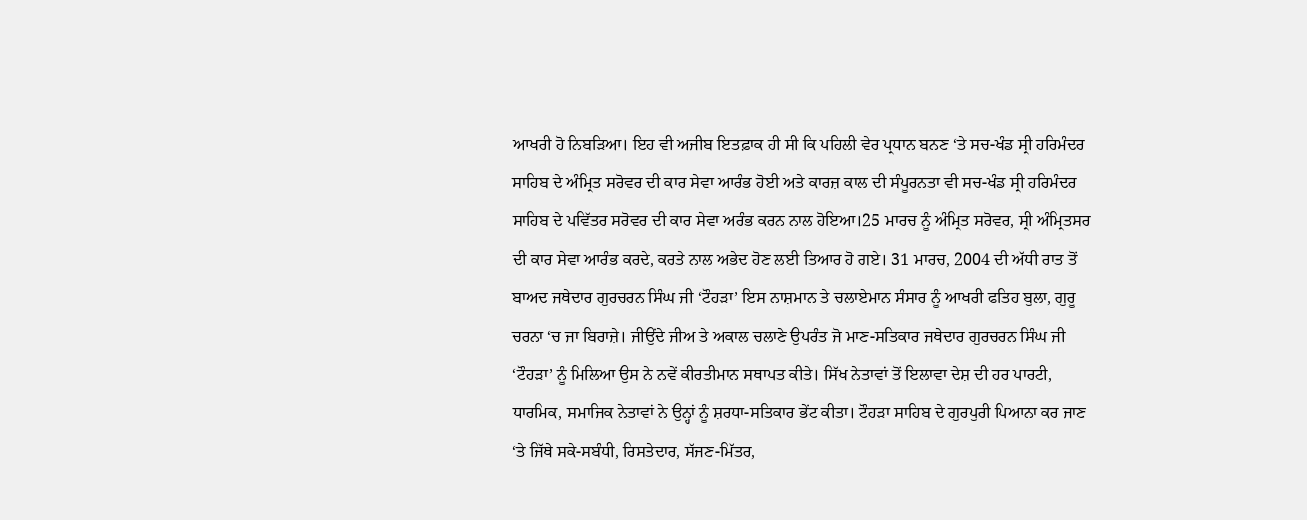ਆਖਰੀ ਹੋ ਨਿਬੜਿਆ। ਇਹ ਵੀ ਅਜੀਬ ਇਤਫ਼ਾਕ ਹੀ ਸੀ ਕਿ ਪਹਿਲੀ ਵੇਰ ਪ੍ਰਧਾਨ ਬਨਣ ‘ਤੇ ਸਚ-ਖੰਡ ਸ੍ਰੀ ਹਰਿਮੰਦਰ ਸਾਹਿਬ ਦੇ ਅੰਮ੍ਰਿਤ ਸਰੋਵਰ ਦੀ ਕਾਰ ਸੇਵਾ ਆਰੰਭ ਹੋਈ ਅਤੇ ਕਾਰਜ਼ ਕਾਲ ਦੀ ਸੰਪੂਰਨਤਾ ਵੀ ਸਚ-ਖੰਡ ਸ੍ਰੀ ਹਰਿਮੰਦਰ ਸਾਹਿਬ ਦੇ ਪਵਿੱਤਰ ਸਰੋਵਰ ਦੀ ਕਾਰ ਸੇਵਾ ਅਰੰਭ ਕਰਨ ਨਾਲ ਹੋਇਆ।25 ਮਾਰਚ ਨੂੰ ਅੰਮ੍ਰਿਤ ਸਰੋਵਰ, ਸ੍ਰੀ ਅੰਮ੍ਰਿਤਸਰ ਦੀ ਕਾਰ ਸੇਵਾ ਆਰੰਭ ਕਰਦੇ, ਕਰਤੇ ਨਾਲ ਅਭੇਦ ਹੋਣ ਲਈ ਤਿਆਰ ਹੋ ਗਏ। 31 ਮਾਰਚ, 2004 ਦੀ ਅੱਧੀ ਰਾਤ ਤੋਂ ਬਾਅਦ ਜਥੇਦਾਰ ਗੁਰਚਰਨ ਸਿੰਘ ਜੀ ‘ਟੌਹੜਾ’ ਇਸ ਨਾਸ਼ਮਾਨ ਤੇ ਚਲਾਏਮਾਨ ਸੰਸਾਰ ਨੂੰ ਆਖਰੀ ਫਤਿਹ ਬੁਲਾ, ਗੁਰੂ ਚਰਨਾ ‘ਚ ਜਾ ਬਿਰਾਜ਼ੇ। ਜੀਉਂਦੇ ਜੀਅ ਤੇ ਅਕਾਲ ਚਲਾਣੇ ਉਪਰੰਤ ਜੋ ਮਾਣ-ਸਤਿਕਾਰ ਜਥੇਦਾਰ ਗੁਰਚਰਨ ਸਿੰਘ ਜੀ ‘ਟੌਹੜਾ’ ਨੂੰ ਮਿਲਿਆ ਉਸ ਨੇ ਨਵੇਂ ਕੀਰਤੀਮਾਨ ਸਥਾਪਤ ਕੀਤੇ। ਸਿੱਖ ਨੇਤਾਵਾਂ ਤੋਂ ਇਲਾਵਾ ਦੇਸ਼ ਦੀ ਹਰ ਪਾਰਟੀ, ਧਾਰਮਿਕ, ਸਮਾਜਿਕ ਨੇਤਾਵਾਂ ਨੇ ਉਨ੍ਹਾਂ ਨੂੰ ਸ਼ਰਧਾ-ਸਤਿਕਾਰ ਭੇਂਟ ਕੀਤਾ। ਟੌਹੜਾ ਸਾਹਿਬ ਦੇ ਗੁਰਪੁਰੀ ਪਿਆਨਾ ਕਰ ਜਾਣ ‘ਤੇ ਜਿੱਥੇ ਸਕੇ-ਸਬੰਧੀ, ਰਿਸਤੇਦਾਰ, ਸੱਜਣ-ਮਿੱਤਰ,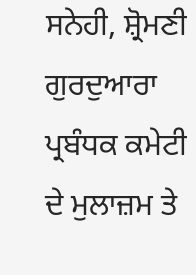ਸਨੇਹੀ, ਸ਼੍ਰੋਮਣੀ ਗੁਰਦੁਆਰਾ ਪ੍ਰਬੰਧਕ ਕਮੇਟੀ ਦੇ ਮੁਲਾਜ਼ਮ ਤੇ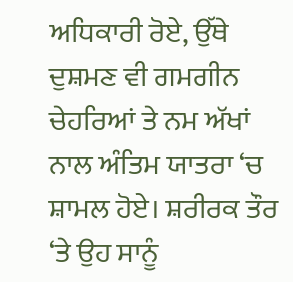ਅਧਿਕਾਰੀ ਰੋਏ, ਉੱਥੇ ਦੁਸ਼ਮਣ ਵੀ ਗਮਗੀਨ ਚੇਹਰਿਆਂ ਤੇ ਨਮ ਅੱਖਾਂ ਨਾਲ ਅੰਤਿਮ ਯਾਤਰਾ ‘ਚ ਸ਼ਾਮਲ ਹੋਏ। ਸ਼ਰੀਰਕ ਤੌਰ ‘ਤੇ ਉਹ ਸਾਨੂੰ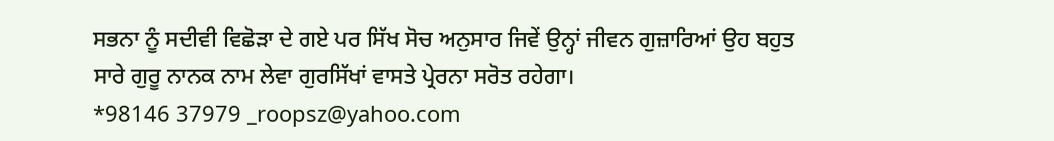ਸਭਨਾ ਨੂੰ ਸਦੀਵੀ ਵਿਛੋੜਾ ਦੇ ਗਏ ਪਰ ਸਿੱਖ ਸੋਚ ਅਨੁਸਾਰ ਜਿਵੇਂ ਉਨ੍ਹਾਂ ਜੀਵਨ ਗੁਜ਼ਾਰਿਆਂ ਉਹ ਬਹੁਤ ਸਾਰੇ ਗੁਰੂ ਨਾਨਕ ਨਾਮ ਲੇਵਾ ਗੁਰਸਿੱਖਾਂ ਵਾਸਤੇ ਪ੍ਰੇਰਨਾ ਸਰੋਤ ਰਹੇਗਾ।
*98146 37979 _roopsz@yahoo.com